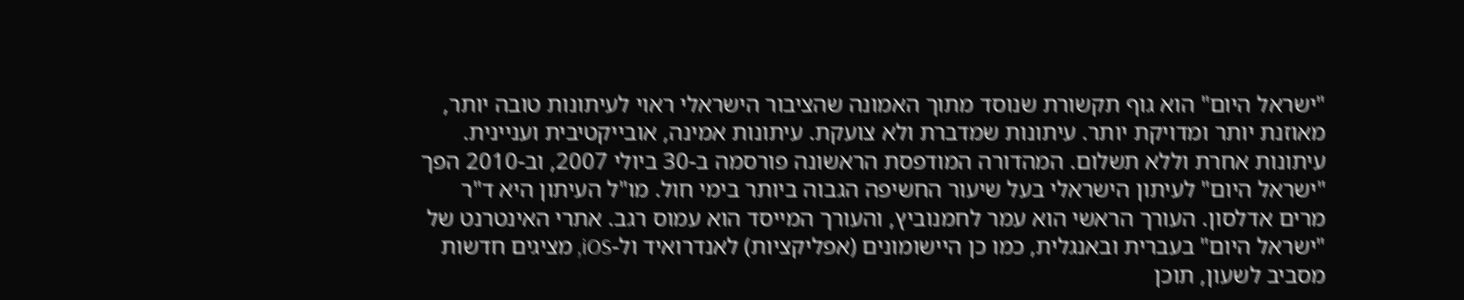"ישראל היום" הוא גוף תקשורת שנוסד מתוך האמונה שהציבור הישראלי ראוי לעיתונות טובה יותר, מאוזנת יותר ומדויקת יותר. עיתונות שמדברת ולא צועקת. עיתונות אמינה, אובייקטיבית ועניינית. עיתונות אחרת וללא תשלום. המהדורה המודפסת הראשונה פורסמה ב-30 ביולי 2007, וב-2010 הפך "ישראל היום" לעיתון הישראלי בעל שיעור החשיפה הגבוה ביותר בימי חול. מו"ל העיתון היא ד"ר מרים אדלסון. העורך הראשי הוא עמר לחמנוביץ, והעורך המייסד הוא עמוס רגב. אתרי האינטרנט של "ישראל היום" בעברית ובאנגלית, כמו כן היישומונים (אפליקציות) לאנדרואיד ול-iOS, מציגים חדשות מסביב לשעון, תוכן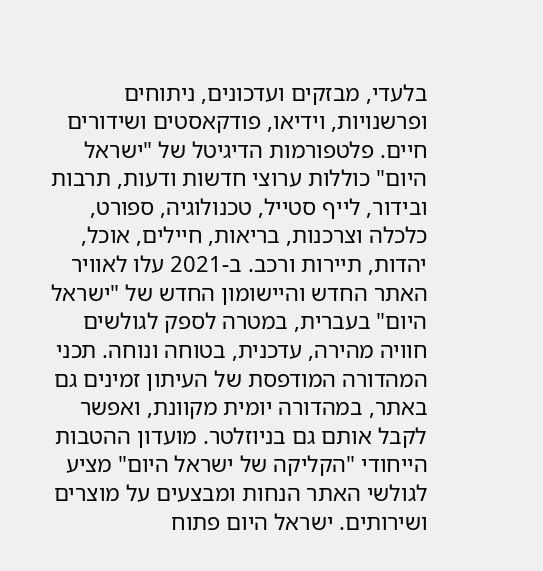בלעדי, מבזקים ועדכונים, ניתוחים ופרשנויות, וידיאו, פודקאסטים ושידורים חיים. פלטפורמות הדיגיטל של "ישראל היום" כוללות ערוצי חדשות ודעות, תרבות ובידור, לייף סטייל, טכנולוגיה, ספורט, כלכלה וצרכנות, בריאות, חיילים, אוכל, יהדות, תיירות ורכב. ב-2021 עלו לאוויר האתר החדש והיישומון החדש של "ישראל היום" בעברית, במטרה לספק לגולשים חוויה מהירה, עדכנית, בטוחה ונוחה. תכני המהדורה המודפסת של העיתון זמינים גם באתר, במהדורה יומית מקוונת, ואפשר לקבל אותם גם בניוזלטר. מועדון ההטבות הייחודי "הקליקה של ישראל היום" מציע לגולשי האתר הנחות ומבצעים על מוצרים ושירותים. ישראל היום פתוח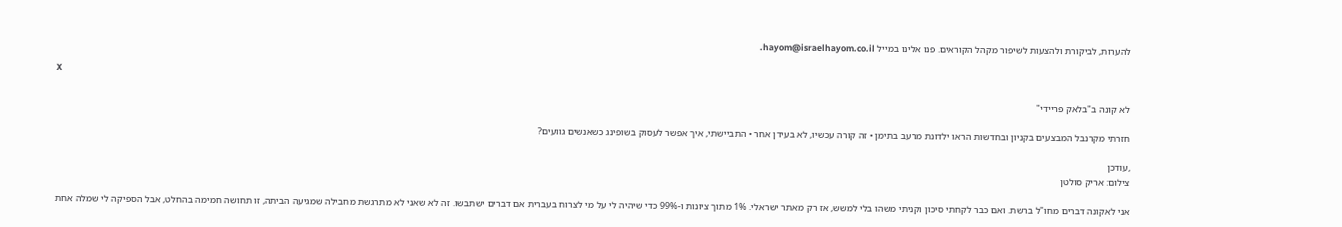להערות, לביקורת ולהצעות לשיפור מקהל הקוראים. פנו אלינו במייל hayom@israelhayom.co.il.

X

לא קונה ב"בלאק פריידי"

חזרתי מקרנבל המבצעים בקניון ובחדשות הראו ילדונת מרעב בתימן • זה קורה עכשיו, לא בעידן אחר • התביישתי, איך אפשר לעסוק בשופינג כשאנשים גוועים?

,עודכן
צילום: אריק סולטן

אני לאקונה דברים מחו"ל ברשת. ואם כבר לקחתי סיכון וקניתי משהו בלי למשש, אז רק מאתר ישראלי. 1% מתוך ציונות ו-99% כדי שיהיה לי על מי לצרוח בעברית אם דברים ישתבשו. זה לא שאני לא מתרגשת מחבילה שמגיעה הביתה, זו תחושה חמימה בהחלט, אבל הספיקה לי שמלה אחת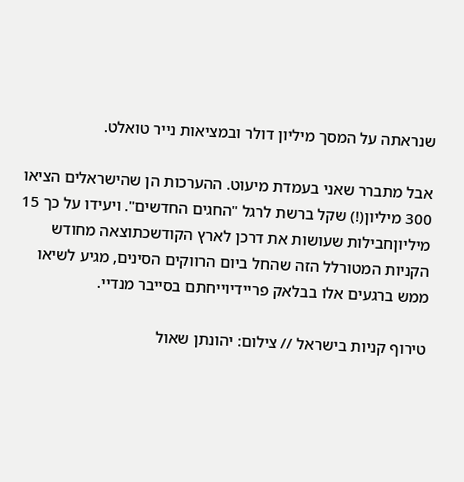שנראתה על המסך מיליון דולר ובמציאות נייר טואלט.

אבל מתברר שאני בעמדת מיעוט. ההערכות הן שהישראלים הציאו 300 מיליון(!) שקל ברשת לרגל "החגים החדשים". ויעידו על כך 15 מיליוןחבילות שעושות את דרכן לארץ הקודשכתוצאה מחודש הקניות המטורלל הזה שהחל ביום הרווקים הסינים, מגיע לשיאו ממש ברגעים אלו בבלאק פריידיוייחתם בסייבר מנדיי.

טירוף קניות בישראל // צילום: יהונתן שאול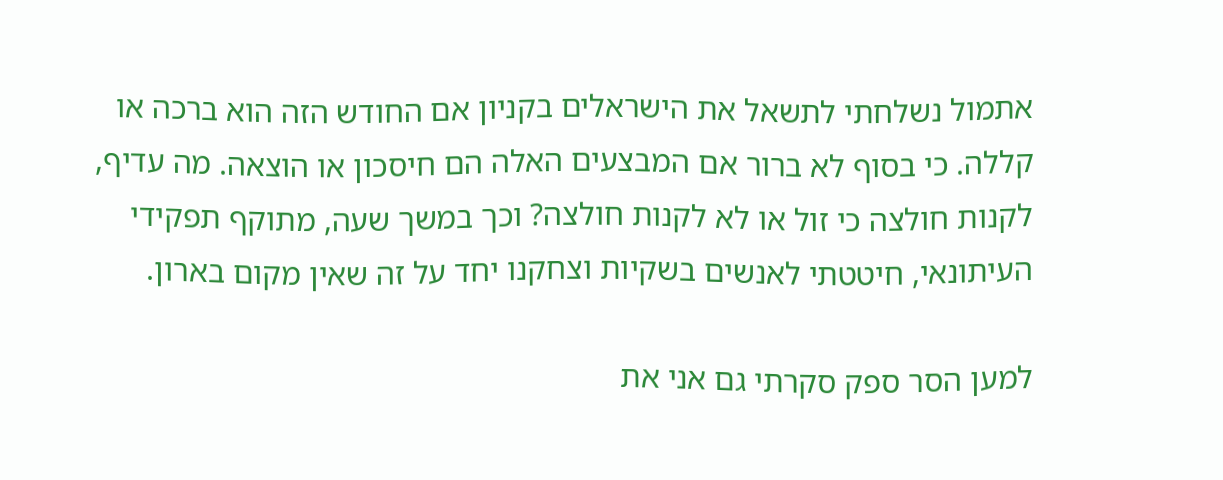אתמול נשלחתי לתשאל את הישראלים בקניון אם החודש הזה הוא ברכה או קללה. כי בסוף לא ברור אם המבצעים האלה הם חיסכון או הוצאה. מה עדיף, לקנות חולצה כי זול או לא לקנות חולצה? וכך במשך שעה, מתוקף תפקידי העיתונאי, חיטטתי לאנשים בשקיות וצחקנו יחד על זה שאין מקום בארון.

למען הסר ספק סקרתי גם אני את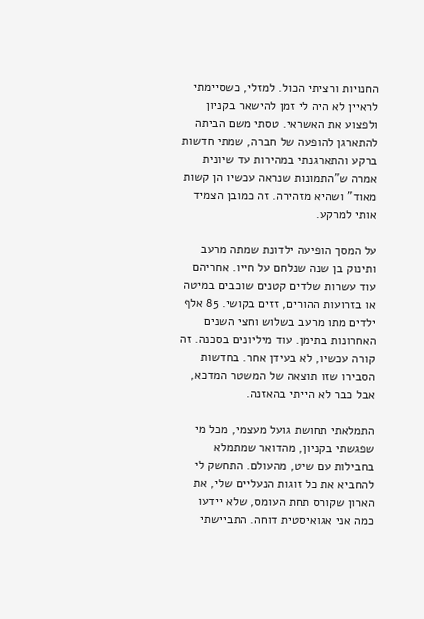החנויות ורציתי הכול. למזלי, כשסיימתי לראיין לא היה לי זמן להישאר בקניון ולפצוע את האשראי. טסתי משם הביתה להתארגן להופעה של חברה, שמתי חדשות ברקע והתארגנתי במהירות עד שיונית אמרה ש"התמונות שנראה עכשיו הן קשות מאוד" ושהיא מזהירה. זה כמובן הצמיד אותי למרקע.

על המסך הופיעה ילדונת שמתה מרעב ותינוק בן שנה שנלחם על חייו. אחריהם עוד עשרות שלדים קטנים שוכבים במיטה או בזרועות ההורים, זזים בקושי. 85 אלף ילדים מתו מרעב בשלוש וחצי השנים האחרונות בתימן. עוד מיליונים בסכנה. זה קורה עכשיו, לא בעידן אחר. בחדשות הסבירו שזו תוצאה של המשטר המדכא, אבל כבר לא הייתי בהאזנה.

התמלאתי תחושת גועל מעצמי, מכל מי שפגשתי בקניון, מהדואר שמתמלא בחבילות עם שיט, מהעולם. התחשק לי להחביא את כל זוגות הנעליים שלי, את הארון שקורס תחת העומס, שלא יידעו כמה אני אגואיסטית דוחה. התביישתי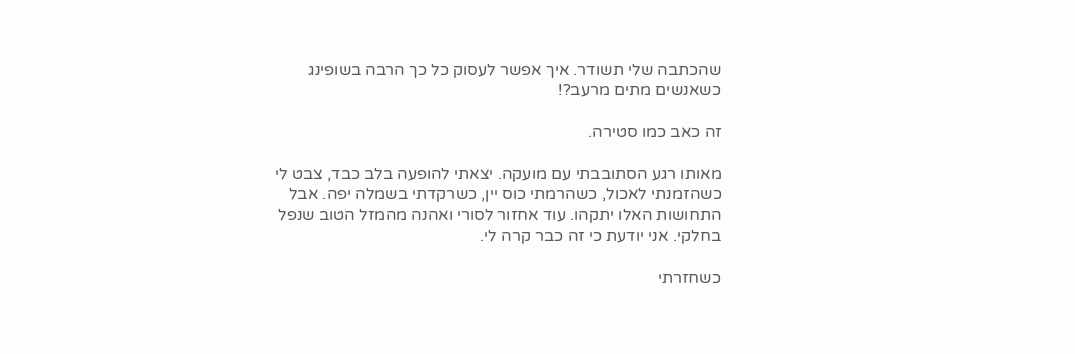שהכתבה שלי תשודר. איך אפשר לעסוק כל כך הרבה בשופינג כשאנשים מתים מרעב?!

זה כאב כמו סטירה.

מאותו רגע הסתובבתי עם מועקה. יצאתי להופעה בלב כבד, צבט לי כשהזמנתי לאכול, כשהרמתי כוס יין, כשרקדתי בשמלה יפה. אבל התחושות האלו יתקהו. עוד אחזור לסורי ואהנה מהמזל הטוב שנפל בחלקי. אני יודעת כי זה כבר קרה לי.

כשחזרתי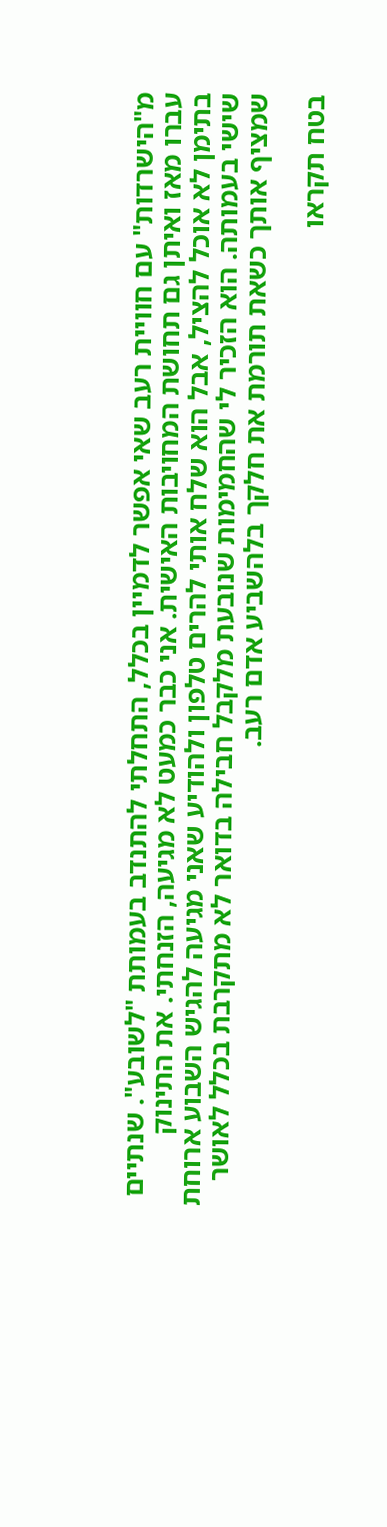מ"הישרדות" עם חוויית רעב שאי אפשר לדמיין בכלל, התחלתי להתנדב בעמותת "לשובע". שנתיים עברו מאז ואיתן גם תחושת המחויבות האישית. אני כבר כמעט לא מגיעה, הזנחתי. את התינוק בתימן לא אוכל להציל, אבל הוא שלח אותי להרים טלפון ולהודיע שאני מגיעה להגיש השבוע ארוחת שישי בעמותה. הוא הזכיר לי שהחמימות שנובעת מלקבל חבילה בדואר לא מתקרבת בכלל לאושר שמציף אותך כשאת תורמת את חלקך בלהשביע אדם רעב.

בטח תקראו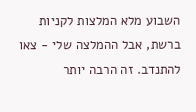השבוע מלא המלצות לקניות ברשת, אבל ההמלצה שלי - צאו להתנדב. זה הרבה יותר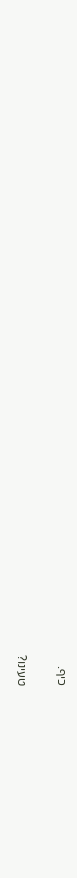כיף.

טעינו?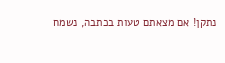נתקן! אם מצאתם טעות בכתבה, נשמח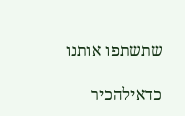שתשתפו אותנו

כדאילהכיר